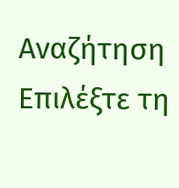Αναζήτηση
Επιλέξτε τη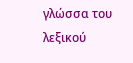γλώσσα του λεξικού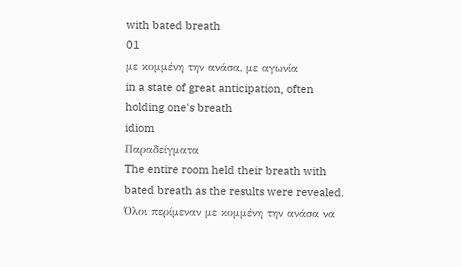with bated breath
01
με κομμένη την ανάσα, με αγωνία
in a state of great anticipation, often holding one's breath
idiom
Παραδείγματα
The entire room held their breath with bated breath as the results were revealed.
Όλοι περίμεναν με κομμένη την ανάσα να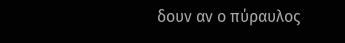δουν αν ο πύραυλος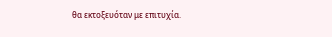θα εκτοξευόταν με επιτυχία.